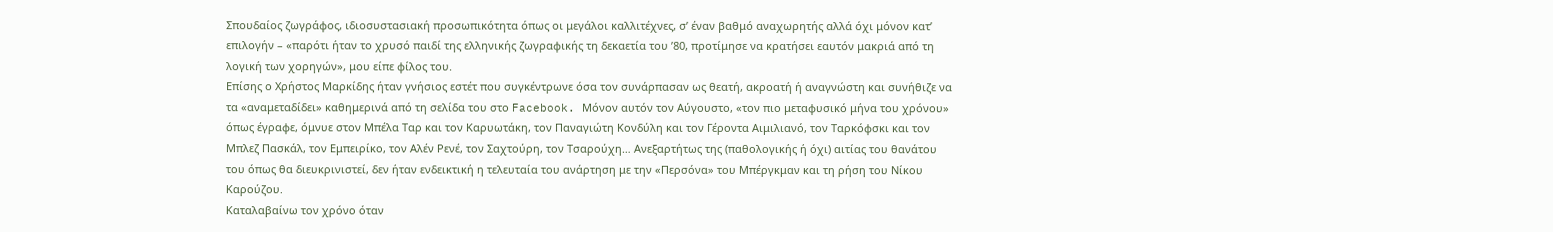Σπουδαίος ζωγράφος, ιδιοσυστασιακή προσωπικότητα όπως οι μεγάλοι καλλιτέχνες, σ’ έναν βαθμό αναχωρητής αλλά όχι μόνον κατ’ επιλογήν – «παρότι ήταν το χρυσό παιδί της ελληνικής ζωγραφικής τη δεκαετία του ’80, προτίμησε να κρατήσει εαυτόν μακριά από τη λογική των χορηγών», μου είπε φίλος του.
Επίσης ο Χρήστος Μαρκίδης ήταν γνήσιος εστέτ που συγκέντρωνε όσα τον συνάρπασαν ως θεατή, ακροατή ή αναγνώστη και συνήθιζε να τα «αναμεταδίδει» καθημερινά από τη σελίδα του στο Facebook. Μόνον αυτόν τον Αύγουστο, «τον πιο μεταφυσικό μήνα του χρόνου» όπως έγραφε, όμνυε στον Μπέλα Ταρ και τον Καρυωτάκη, τον Παναγιώτη Κονδύλη και τον Γέροντα Αιμιλιανό, τον Ταρκόφσκι και τον Μπλεζ Πασκάλ, τον Εμπειρίκο, τον Αλέν Ρενέ, τον Σαχτούρη, τον Τσαρούχη… Ανεξαρτήτως της (παθολογικής ή όχι) αιτίας του θανάτου του όπως θα διευκρινιστεί, δεν ήταν ενδεικτική η τελευταία του ανάρτηση με την «Περσόνα» του Μπέργκμαν και τη ρήση του Νίκου Καρούζου.
Καταλαβαίνω τον χρόνο όταν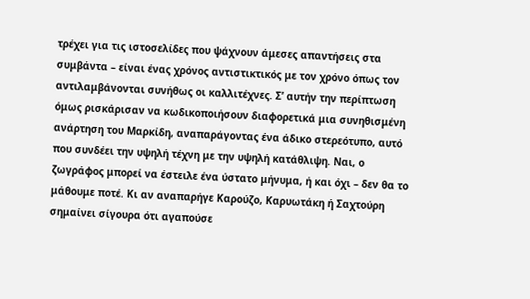τρέχει για τις ιστοσελίδες που ψάχνουν άμεσες απαντήσεις στα συμβάντα – είναι ένας χρόνος αντιστικτικός με τον χρόνο όπως τον αντιλαμβάνονται συνήθως οι καλλιτέχνες. Σ’ αυτήν την περίπτωση όμως ρισκάρισαν να κωδικοποιήσουν διαφορετικά μια συνηθισμένη ανάρτηση του Μαρκίδη, αναπαράγοντας ένα άδικο στερεότυπο, αυτό που συνδέει την υψηλή τέχνη με την υψηλή κατάθλιψη. Ναι, ο ζωγράφος μπορεί να έστειλε ένα ύστατο μήνυμα, ή και όχι – δεν θα το μάθουμε ποτέ. Κι αν αναπαρήγε Καρούζο, Καρυωτάκη ή Σαχτούρη σημαίνει σίγουρα ότι αγαπούσε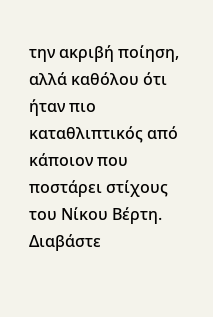την ακριβή ποίηση, αλλά καθόλου ότι ήταν πιο καταθλιπτικός από κάποιον που ποστάρει στίχους του Νίκου Βέρτη.
Διαβάστε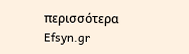περισσότερα
Efsyn.gr